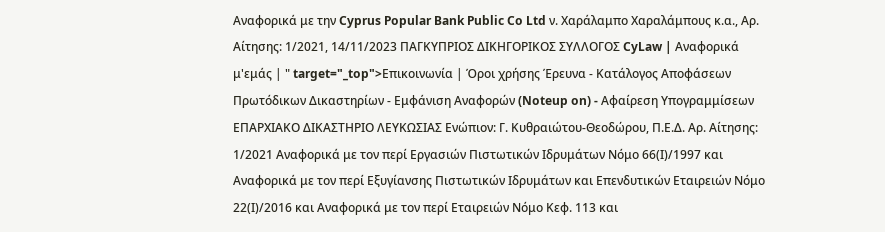Αναφορικά με την Cyprus Popular Bank Public Co Ltd ν. Χαράλαμπο Χαραλάμπους κ.α., Αρ. Αίτησης: 1/2021, 14/11/2023 ΠΑΓΚΥΠΡΙΟΣ ΔΙΚΗΓΟΡΙΚΟΣ ΣΥΛΛΟΓΟΣ CyLaw | Αναφορικά μ'εμάς | " target="_top">Επικοινωνία | Όροι χρήσης Έρευνα - Κατάλογος Αποφάσεων Πρωτόδικων Δικαστηρίων - Εμφάνιση Αναφορών (Noteup on) - Αφαίρεση Υπογραμμίσεων ΕΠΑΡΧΙΑΚΟ ΔΙΚΑΣΤΗΡΙΟ ΛΕΥΚΩΣΙΑΣ Ενώπιον: Γ. Κυθραιώτου-Θεοδώρου, Π.Ε.Δ. Αρ. Αίτησης: 1/2021 Αναφορικά με τον περί Εργασιών Πιστωτικών Ιδρυμάτων Νόμο 66(Ι)/1997 και Αναφορικά με τον περί Εξυγίανσης Πιστωτικών Ιδρυμάτων και Επενδυτικών Εταιρειών Νόμο 22(Ι)/2016 και Αναφορικά με τον περί Εταιρειών Νόμο Κεφ. 113 και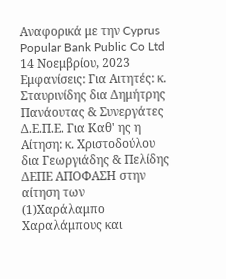Αναφορικά με την Cyprus Popular Bank Public Co Ltd 14 Νοεμβρίου, 2023 Εμφανίσεις: Για Αιτητές: κ. Σταυρινίδης δια Δημήτρης Πανάουτας & Συνεργάτες Δ.Ε.Π.Ε. Για Καθ' ης η Αίτηση: κ. Χριστοδούλου δια Γεωργιάδης & Πελίδης ΔΕΠΕ ΑΠΟΦΑΣΗ στην αίτηση των
(1)Χαράλαμπο Χαραλάμπους και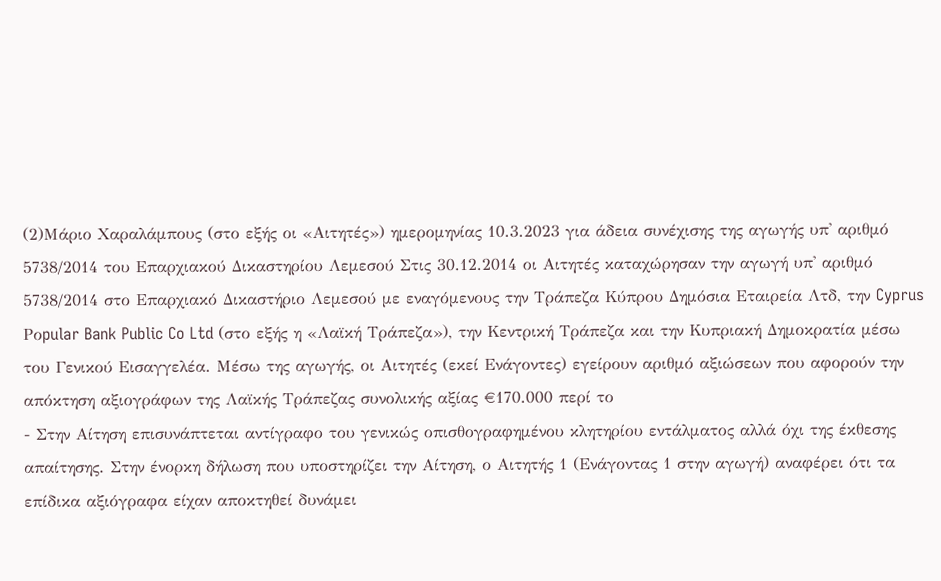(2)Μάριο Χαραλάμπους (στο εξής οι «Αιτητές») ημερομηνίας 10.3.2023 για άδεια συνέχισης της αγωγής υπ' αριθμό 5738/2014 του Επαρχιακού Δικαστηρίου Λεμεσού Στις 30.12.2014 οι Αιτητές καταχώρησαν την αγωγή υπ' αριθμό 5738/2014 στο Επαρχιακό Δικαστήριο Λεμεσού με εναγόμενους την Τράπεζα Κύπρου Δημόσια Εταιρεία Λτδ, την Cyprus Pοpular Bank Public Co Ltd (στο εξής η «Λαϊκή Τράπεζα»), την Κεντρική Τράπεζα και την Κυπριακή Δημοκρατία μέσω του Γενικού Εισαγγελέα. Μέσω της αγωγής, οι Αιτητές (εκεί Ενάγοντες) εγείρουν αριθμό αξιώσεων που αφορούν την απόκτηση αξιογράφων της Λαϊκής Τράπεζας συνολικής αξίας €170.000 περί το
- Στην Αίτηση επισυνάπτεται αντίγραφο του γενικώς οπισθογραφημένου κλητηρίου εντάλματος αλλά όχι της έκθεσης απαίτησης. Στην ένορκη δήλωση που υποστηρίζει την Αίτηση, ο Αιτητής 1 (Ενάγοντας 1 στην αγωγή) αναφέρει ότι τα επίδικα αξιόγραφα είχαν αποκτηθεί δυνάμει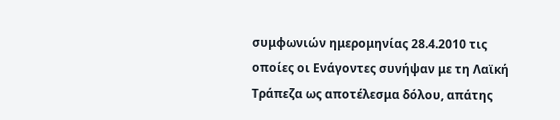συμφωνιών ημερομηνίας 28.4.2010 τις οποίες οι Ενάγοντες συνήψαν με τη Λαϊκή Τράπεζα ως αποτέλεσμα δόλου, απάτης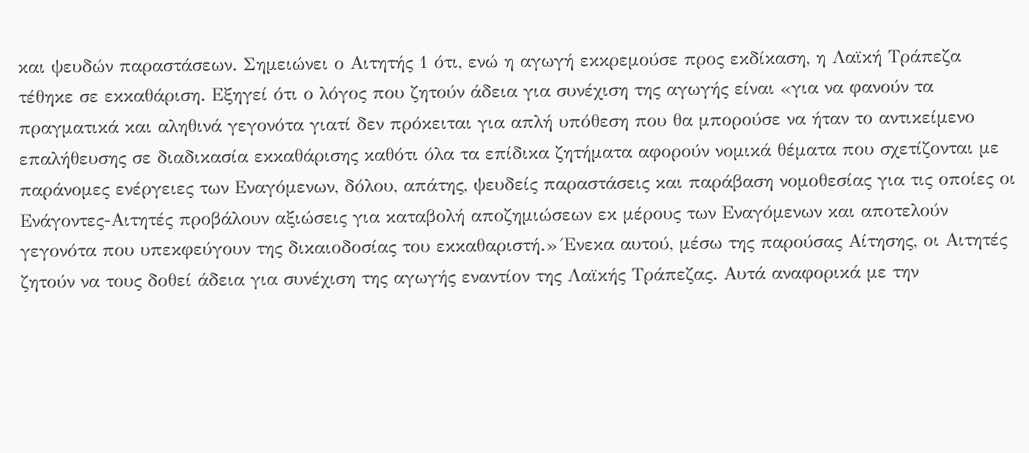και ψευδών παραστάσεων. Σημειώνει ο Αιτητής 1 ότι, ενώ η αγωγή εκκρεμούσε προς εκδίκαση, η Λαϊκή Τράπεζα τέθηκε σε εκκαθάριση. Εξηγεί ότι ο λόγος που ζητούν άδεια για συνέχιση της αγωγής είναι «για να φανούν τα πραγματικά και αληθινά γεγονότα γιατί δεν πρόκειται για απλή υπόθεση που θα μπορούσε να ήταν το αντικείμενο επαλήθευσης σε διαδικασία εκκαθάρισης καθότι όλα τα επίδικα ζητήματα αφορούν νομικά θέματα που σχετίζονται με παράνομες ενέργειες των Εναγόμενων, δόλου, απάτης, ψευδείς παραστάσεις και παράβαση νομοθεσίας για τις οποίες οι Ενάγοντες-Αιτητές προβάλουν αξιώσεις για καταβολή αποζημιώσεων εκ μέρους των Εναγόμενων και αποτελούν γεγονότα που υπεκφεύγουν της δικαιοδοσίας του εκκαθαριστή.» Ένεκα αυτού, μέσω της παρούσας Αίτησης, οι Αιτητές ζητούν να τους δοθεί άδεια για συνέχιση της αγωγής εναντίον της Λαϊκής Τράπεζας. Αυτά αναφορικά με την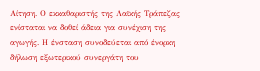Αίτηση. Ο εκκαθαριστής της Λαϊκής Τράπεζας ενίσταται να δοθεί άδεια για συνέχιση της αγωγής. Η ένσταση συνοδεύεται από ένορκη δήλωση εξωτερικού συνεργάτη του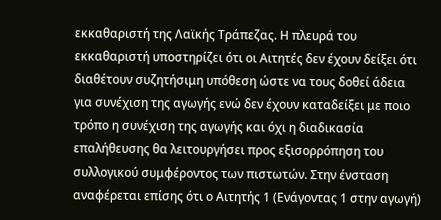εκκαθαριστή της Λαϊκής Τράπεζας. Η πλευρά του εκκαθαριστή υποστηρίζει ότι οι Αιτητές δεν έχουν δείξει ότι διαθέτουν συζητήσιμη υπόθεση ώστε να τους δοθεί άδεια για συνέχιση της αγωγής ενώ δεν έχουν καταδείξει με ποιο τρόπο η συνέχιση της αγωγής και όχι η διαδικασία επαλήθευσης θα λειτουργήσει προς εξισορρόπηση του συλλογικού συμφέροντος των πιστωτών. Στην ένσταση αναφέρεται επίσης ότι ο Αιτητής 1 (Ενάγοντας 1 στην αγωγή)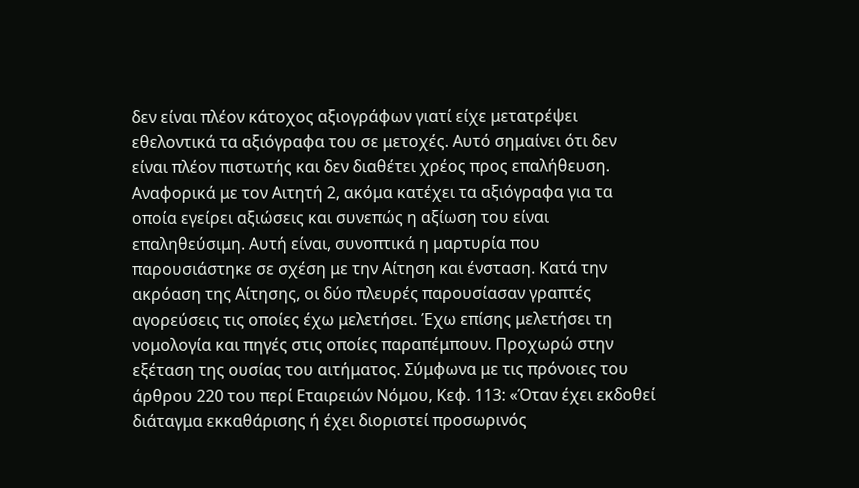δεν είναι πλέον κάτοχος αξιογράφων γιατί είχε μετατρέψει εθελοντικά τα αξιόγραφα του σε μετοχές. Αυτό σημαίνει ότι δεν είναι πλέον πιστωτής και δεν διαθέτει χρέος προς επαλήθευση. Αναφορικά με τον Αιτητή 2, ακόμα κατέχει τα αξιόγραφα για τα οποία εγείρει αξιώσεις και συνεπώς η αξίωση του είναι επαληθεύσιμη. Αυτή είναι, συνοπτικά η μαρτυρία που παρουσιάστηκε σε σχέση με την Αίτηση και ένσταση. Κατά την ακρόαση της Αίτησης, οι δύο πλευρές παρουσίασαν γραπτές αγορεύσεις τις οποίες έχω μελετήσει. Έχω επίσης μελετήσει τη νομολογία και πηγές στις οποίες παραπέμπουν. Προχωρώ στην εξέταση της ουσίας του αιτήματος. Σύμφωνα με τις πρόνοιες του άρθρου 220 του περί Εταιρειών Νόμου, Κεφ. 113: «Όταν έχει εκδοθεί διάταγμα εκκαθάρισης ή έχει διοριστεί προσωρινός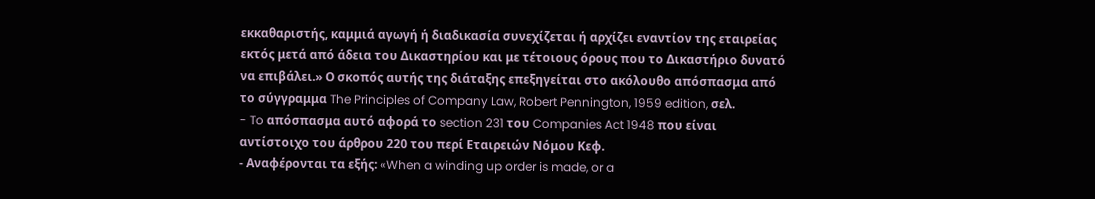εκκαθαριστής, καμμιά αγωγή ή διαδικασία συνεχίζεται ή αρχίζει εναντίον της εταιρείας εκτός μετά από άδεια του Δικαστηρίου και με τέτοιους όρους που το Δικαστήριο δυνατό να επιβάλει.» Ο σκοπός αυτής της διάταξης επεξηγείται στο ακόλουθο απόσπασμα από το σύγγραμμα The Principles of Company Law, Robert Pennington, 1959 edition, σελ.
- To απόσπασμα αυτό αφορά το section 231 του Companies Act 1948 που είναι αντίστοιχο του άρθρου 220 του περί Εταιρειών Νόμου Κεφ.
- Αναφέρονται τα εξής: «When a winding up order is made, or a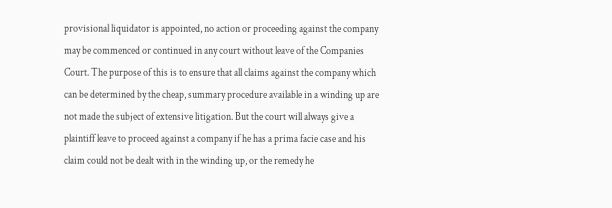provisional liquidator is appointed, no action or proceeding against the company may be commenced or continued in any court without leave of the Companies Court. The purpose of this is to ensure that all claims against the company which can be determined by the cheap, summary procedure available in a winding up are not made the subject of extensive litigation. But the court will always give a plaintiff leave to proceed against a company if he has a prima facie case and his claim could not be dealt with in the winding up, or the remedy he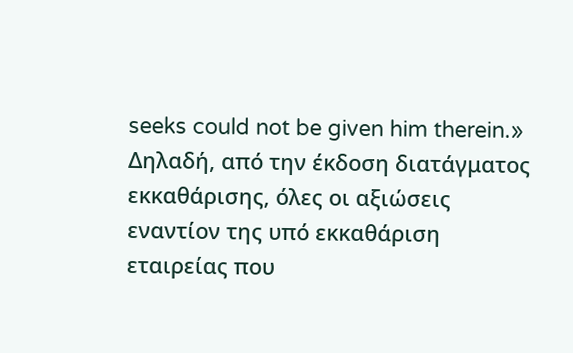seeks could not be given him therein.» Δηλαδή, από την έκδοση διατάγματος εκκαθάρισης, όλες οι αξιώσεις εναντίον της υπό εκκαθάριση εταιρείας που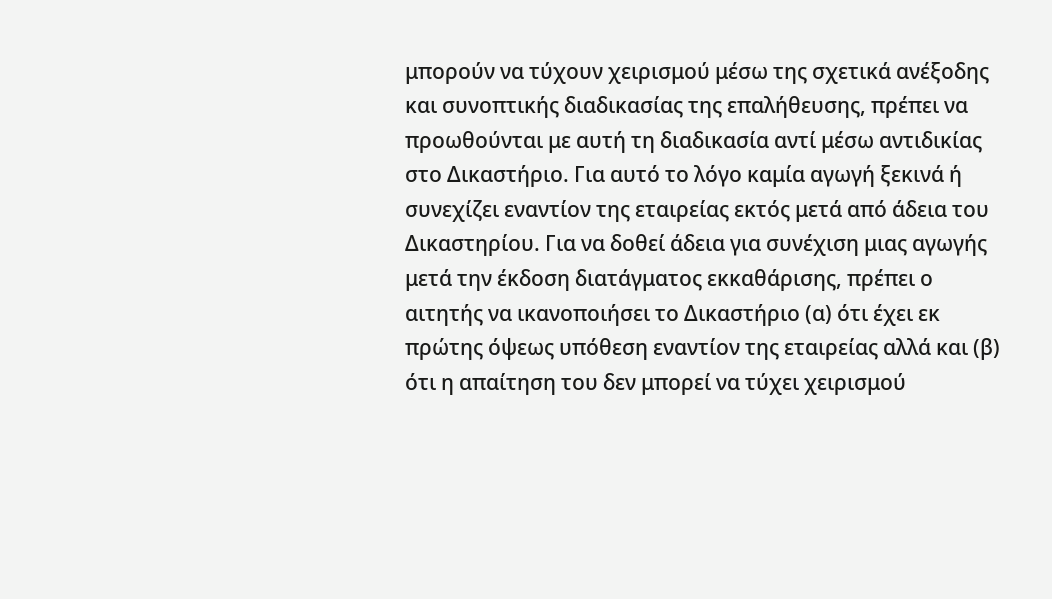μπορούν να τύχουν χειρισμού μέσω της σχετικά ανέξοδης και συνοπτικής διαδικασίας της επαλήθευσης, πρέπει να προωθούνται με αυτή τη διαδικασία αντί μέσω αντιδικίας στο Δικαστήριο. Για αυτό το λόγο καμία αγωγή ξεκινά ή συνεχίζει εναντίον της εταιρείας εκτός μετά από άδεια του Δικαστηρίου. Για να δοθεί άδεια για συνέχιση μιας αγωγής μετά την έκδοση διατάγματος εκκαθάρισης, πρέπει ο αιτητής να ικανοποιήσει το Δικαστήριο (α) ότι έχει εκ πρώτης όψεως υπόθεση εναντίον της εταιρείας αλλά και (β) ότι η απαίτηση του δεν μπορεί να τύχει χειρισμού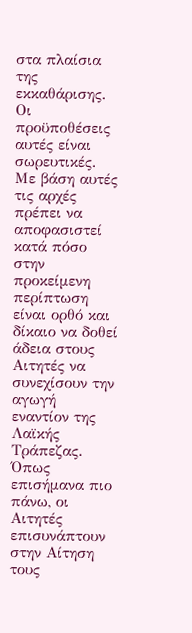στα πλαίσια της εκκαθάρισης. Οι προϋποθέσεις αυτές είναι σωρευτικές. Με βάση αυτές τις αρχές πρέπει να αποφασιστεί κατά πόσο στην προκείμενη περίπτωση είναι ορθό και δίκαιο να δοθεί άδεια στους Αιτητές να συνεχίσουν την αγωγή εναντίον της Λαϊκής Τράπεζας. Όπως επισήμανα πιο πάνω, οι Αιτητές επισυνάπτουν στην Αίτηση τους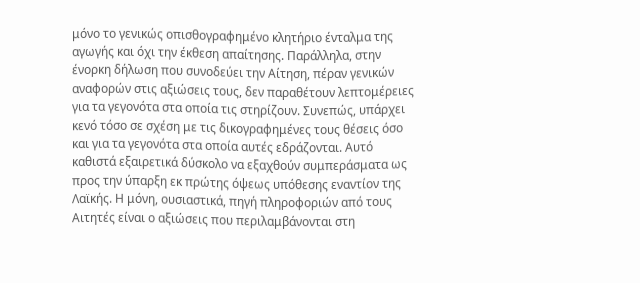μόνο το γενικώς οπισθογραφημένο κλητήριο ένταλμα της αγωγής και όχι την έκθεση απαίτησης. Παράλληλα, στην ένορκη δήλωση που συνοδεύει την Αίτηση, πέραν γενικών αναφορών στις αξιώσεις τους, δεν παραθέτουν λεπτομέρειες για τα γεγονότα στα οποία τις στηρίζουν. Συνεπώς, υπάρχει κενό τόσο σε σχέση με τις δικογραφημένες τους θέσεις όσο και για τα γεγονότα στα οποία αυτές εδράζονται. Αυτό καθιστά εξαιρετικά δύσκολο να εξαχθούν συμπεράσματα ως προς την ύπαρξη εκ πρώτης όψεως υπόθεσης εναντίον της Λαϊκής. Η μόνη, ουσιαστικά, πηγή πληροφοριών από τους Αιτητές είναι ο αξιώσεις που περιλαμβάνονται στη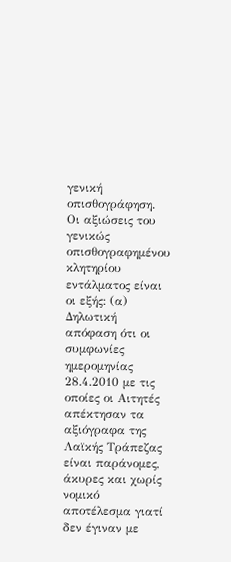γενική οπισθογράφηση. Οι αξιώσεις του γενικώς οπισθογραφημένου κλητηρίου εντάλματος είναι οι εξής: (α) Δηλωτική απόφαση ότι οι συμφωνίες ημερομηνίας 28.4.2010 με τις οποίες οι Αιτητές απέκτησαν τα αξιόγραφα της Λαϊκής Τράπεζας είναι παράνομες, άκυρες και χωρίς νομικό αποτέλεσμα γιατί δεν έγιναν με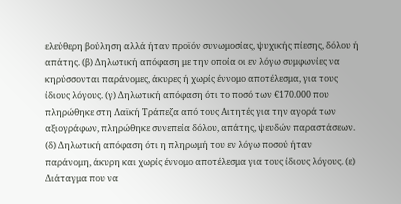ελεύθερη βούληση αλλά ήταν προϊόν συνωμοσίας, ψυχικής πίεσης, δόλου ή απάτης. (β) Δηλωτική απόφαση με την οποία οι εν λόγω συμφωνίες να κηρύσσονται παράνομες, άκυρες ή χωρίς έννομο αποτέλεσμα, για τους ίδιους λόγους. (γ) Δηλωτική απόφαση ότι το ποσό των €170.000 που πληρώθηκε στη Λαϊκή Τράπεζα από τους Αιτητές για την αγορά των αξιογράφων, πληρώθηκε συνεπεία δόλου, απάτης, ψευδών παραστάσεων. (δ) Δηλωτική απόφαση ότι η πληρωμή του εν λόγω ποσού ήταν παράνομη, άκυρη και χωρίς έννομο αποτέλεσμα για τους ίδιους λόγους. (ε) Διάταγμα που να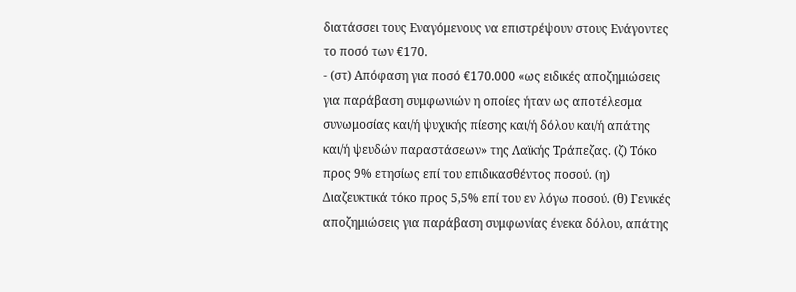διατάσσει τους Εναγόμενους να επιστρέψουν στους Ενάγοντες το ποσό των €170.
- (στ) Απόφαση για ποσό €170.000 «ως ειδικές αποζημιώσεις για παράβαση συμφωνιών η οποίες ήταν ως αποτέλεσμα συνωμοσίας και/ή ψυχικής πίεσης και/ή δόλου και/ή απάτης και/ή ψευδών παραστάσεων» της Λαϊκής Τράπεζας. (ζ) Τόκο προς 9% ετησίως επί του επιδικασθέντος ποσού. (η) Διαζευκτικά τόκο προς 5,5% επί του εν λόγω ποσού. (θ) Γενικές αποζημιώσεις για παράβαση συμφωνίας ένεκα δόλου, απάτης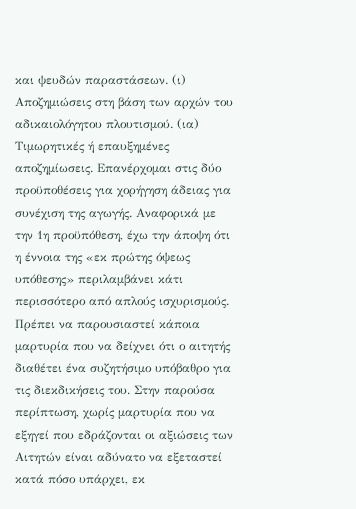και ψευδών παραστάσεων. (ι) Αποζημιώσεις στη βάση των αρχών του αδικαιολόγητου πλουτισμού. (ια) Τιμωρητικές ή επαυξημένες αποζημίωσεις. Επανέρχομαι στις δύο προϋποθέσεις για χορήγηση άδειας για συνέχιση της αγωγής. Αναφορικά με την 1η προϋπόθεση, έχω την άποψη ότι η έννοια της «εκ πρώτης όψεως υπόθεσης» περιλαμβάνει κάτι περισσότερο από απλούς ισχυρισμούς. Πρέπει να παρουσιαστεί κάποια μαρτυρία που να δείχνει ότι ο αιτητής διαθέτει ένα συζητήσιμο υπόβαθρο για τις διεκδικήσεις του. Στην παρούσα περίπτωση, χωρίς μαρτυρία που να εξηγεί που εδράζονται οι αξιώσεις των Αιτητών είναι αδύνατο να εξεταστεί κατά πόσο υπάρχει, εκ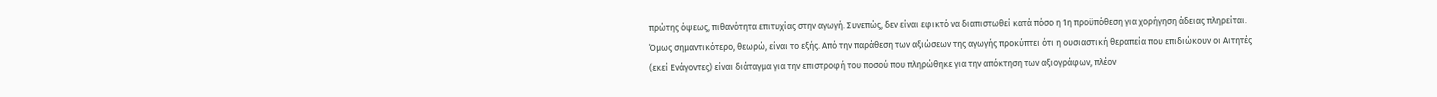πρώτης όψεως, πιθανότητα επιτυχίας στην αγωγή. Συνεπώς, δεν είναι εφικτό να διαπιστωθεί κατά πόσο η 1η προϋπόθεση για χορήγηση άδειας πληρείται. Όμως σημαντικότερο, θεωρώ, είναι το εξής. Από την παράθεση των αξιώσεων της αγωγής προκύπτει ότι η ουσιαστική θεραπεία που επιδιώκουν οι Αιτητές (εκεί Ενάγοντες) είναι διάταγμα για την επιστροφή του ποσού που πληρώθηκε για την απόκτηση των αξιογράφων, πλέον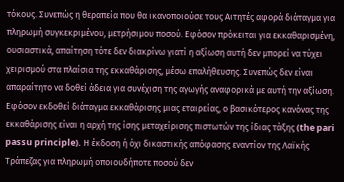τόκους. Συνεπώς η θεραπεία που θα ικανοποιούσε τους Αιτητές αφορά διάταγμα για πληρωμή συγκεκριμένου, μετρήσιμου ποσού. Εφόσον πρόκειται για εκκαθαρισμένη, ουσιαστικά, απαίτηση τότε δεν διακρίνω γιατί η αξίωση αυτή δεν μπορεί να τύχει χειρισμού στα πλαίσια της εκκαθάρισης, μέσω επαλήθευσης. Συνεπώς δεν είναι απαραίτητο να δοθεί άδεια για συνέχιση της αγωγής αναφορικά με αυτή την αξίωση. Εφόσον εκδοθεί διάταγμα εκκαθάρισης μιας εταιρείας, ο βασικότερος κανόνας της εκκαθάρισης είναι η αρχή της ίσης μεταχείρισης πιστωτών της ίδιας τάξης (the pari passu principle). Η έκδοση ή όχι δικαστικής απόφασης εναντίον της Λαϊκής Τράπεζας για πληρωμή οποιουδήποτε ποσού δεν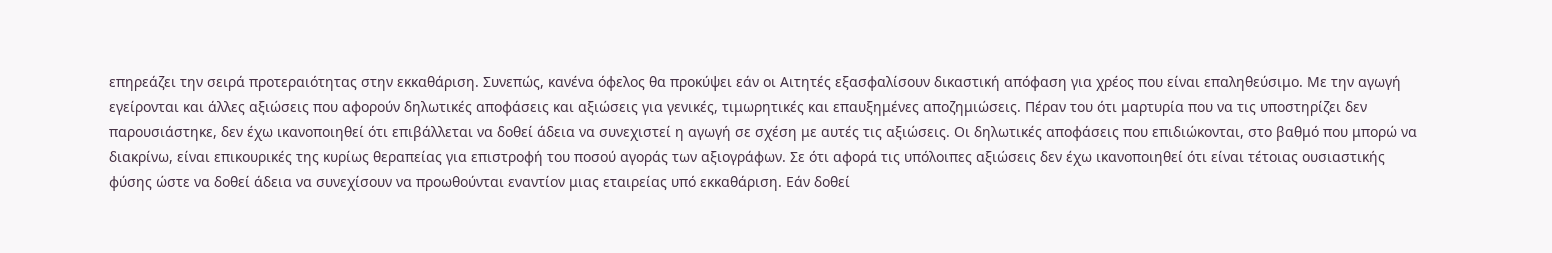επηρεάζει την σειρά προτεραιότητας στην εκκαθάριση. Συνεπώς, κανένα όφελος θα προκύψει εάν οι Αιτητές εξασφαλίσουν δικαστική απόφαση για χρέος που είναι επαληθεύσιμο. Με την αγωγή εγείρονται και άλλες αξιώσεις που αφορούν δηλωτικές αποφάσεις και αξιώσεις για γενικές, τιμωρητικές και επαυξημένες αποζημιώσεις. Πέραν του ότι μαρτυρία που να τις υποστηρίζει δεν παρουσιάστηκε, δεν έχω ικανοποιηθεί ότι επιβάλλεται να δοθεί άδεια να συνεχιστεί η αγωγή σε σχέση με αυτές τις αξιώσεις. Οι δηλωτικές αποφάσεις που επιδιώκονται, στο βαθμό που μπορώ να διακρίνω, είναι επικουρικές της κυρίως θεραπείας για επιστροφή του ποσού αγοράς των αξιογράφων. Σε ότι αφορά τις υπόλοιπες αξιώσεις δεν έχω ικανοποιηθεί ότι είναι τέτοιας ουσιαστικής φύσης ώστε να δοθεί άδεια να συνεχίσουν να προωθούνται εναντίον μιας εταιρείας υπό εκκαθάριση. Εάν δοθεί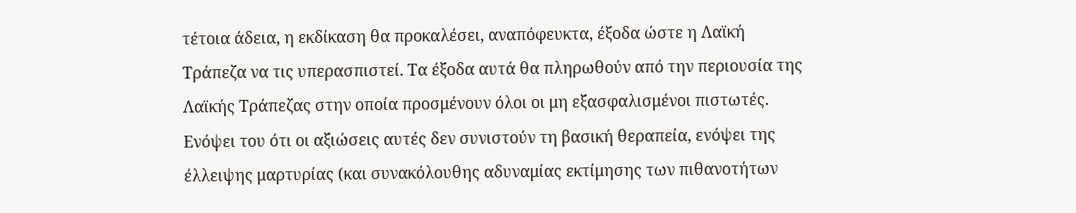τέτοια άδεια, η εκδίκαση θα προκαλέσει, αναπόφευκτα, έξοδα ώστε η Λαϊκή Τράπεζα να τις υπερασπιστεί. Τα έξοδα αυτά θα πληρωθούν από την περιουσία της Λαϊκής Τράπεζας στην οποία προσμένουν όλοι οι μη εξασφαλισμένοι πιστωτές. Ενόψει του ότι οι αξιώσεις αυτές δεν συνιστούν τη βασική θεραπεία, ενόψει της έλλειψης μαρτυρίας (και συνακόλουθης αδυναμίας εκτίμησης των πιθανοτήτων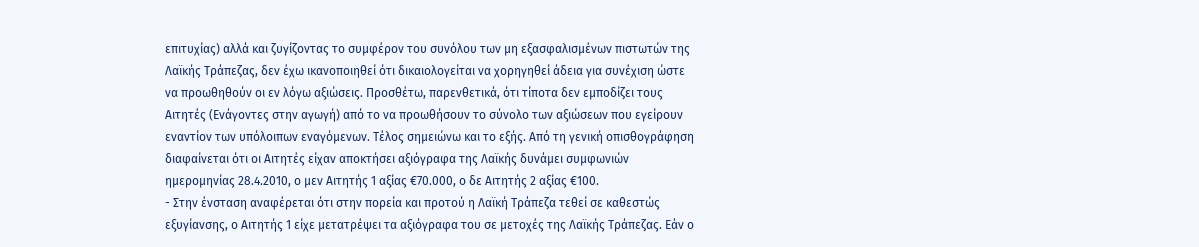επιτυχίας) αλλά και ζυγίζοντας το συμφέρον του συνόλου των μη εξασφαλισμένων πιστωτών της Λαϊκής Τράπεζας, δεν έχω ικανοποιηθεί ότι δικαιολογείται να χορηγηθεί άδεια για συνέχιση ώστε να προωθηθούν οι εν λόγω αξιώσεις. Προσθέτω, παρενθετικά, ότι τίποτα δεν εμποδίζει τους Αιτητές (Ενάγοντες στην αγωγή) από το να προωθήσουν το σύνολο των αξιώσεων που εγείρουν εναντίον των υπόλοιπων εναγόμενων. Τέλος σημειώνω και το εξής. Από τη γενική οπισθογράφηση διαφαίνεται ότι οι Αιτητές είχαν αποκτήσει αξιόγραφα της Λαϊκής δυνάμει συμφωνιών ημερομηνίας 28.4.2010, ο μεν Αιτητής 1 αξίας €70.000, ο δε Αιτητής 2 αξίας €100.
- Στην ένσταση αναφέρεται ότι στην πορεία και προτού η Λαϊκή Τράπεζα τεθεί σε καθεστώς εξυγίανσης, ο Αιτητής 1 είχε μετατρέψει τα αξιόγραφα του σε μετοχές της Λαϊκής Τράπεζας. Εάν ο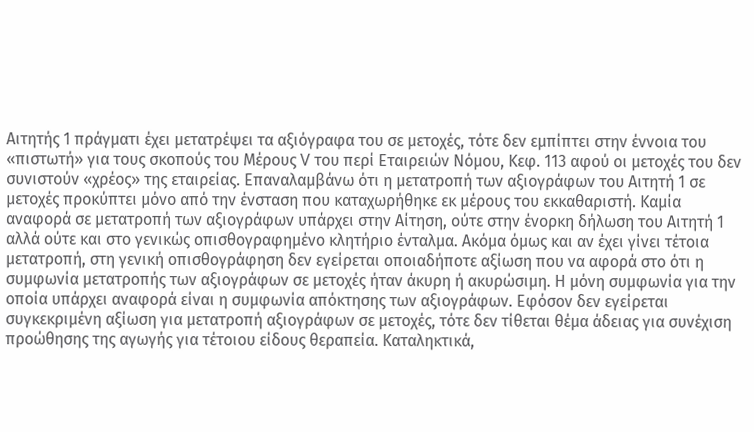Αιτητής 1 πράγματι έχει μετατρέψει τα αξιόγραφα του σε μετοχές, τότε δεν εμπίπτει στην έννοια του «πιστωτή» για τους σκοπούς του Μέρους V του περί Εταιρειών Νόμου, Κεφ. 113 αφού οι μετοχές του δεν συνιστούν «χρέος» της εταιρείας. Επαναλαμβάνω ότι η μετατροπή των αξιογράφων του Αιτητή 1 σε μετοχές προκύπτει μόνο από την ένσταση που καταχωρήθηκε εκ μέρους του εκκαθαριστή. Καμία αναφορά σε μετατροπή των αξιογράφων υπάρχει στην Αίτηση, ούτε στην ένορκη δήλωση του Αιτητή 1 αλλά ούτε και στο γενικώς οπισθογραφημένο κλητήριο ένταλμα. Ακόμα όμως και αν έχει γίνει τέτοια μετατροπή, στη γενική οπισθογράφηση δεν εγείρεται οποιαδήποτε αξίωση που να αφορά στο ότι η συμφωνία μετατροπής των αξιογράφων σε μετοχές ήταν άκυρη ή ακυρώσιμη. Η μόνη συμφωνία για την οποία υπάρχει αναφορά είναι η συμφωνία απόκτησης των αξιογράφων. Εφόσον δεν εγείρεται συγκεκριμένη αξίωση για μετατροπή αξιογράφων σε μετοχές, τότε δεν τίθεται θέμα άδειας για συνέχιση προώθησης της αγωγής για τέτοιου είδους θεραπεία. Καταληκτικά,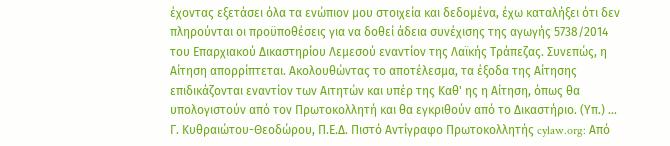έχοντας εξετάσει όλα τα ενώπιον μου στοιχεία και δεδομένα, έχω καταλήξει ότι δεν πληρούνται οι προϋποθέσεις για να δοθεί άδεια συνέχισης της αγωγής 5738/2014 του Επαρχιακού Δικαστηρίου Λεμεσού εναντίον της Λαϊκής Τράπεζας. Συνεπώς, η Αίτηση απορρίπτεται. Ακολουθώντας το αποτέλεσμα, τα έξοδα της Αίτησης επιδικάζονται εναντίον των Αιτητών και υπέρ της Καθ' ης η Αίτηση, όπως θα υπολογιστούν από τον Πρωτοκολλητή και θα εγκριθούν από το Δικαστήριο. (Υπ.) ... Γ. Κυθραιώτου-Θεοδώρου, Π.Ε.Δ. Πιστό Αντίγραφο Πρωτοκολλητής cylaw.org: Από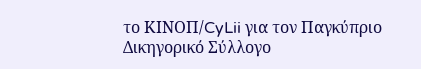το ΚΙΝOΠ/CyLii για τον Παγκύπριο Δικηγορικό Σύλλογο